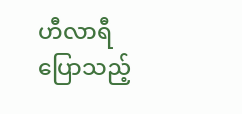ဟီလာရီ ပြောသည့်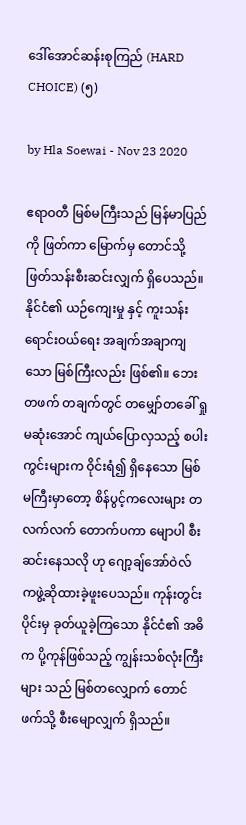ဒေါ်အောင်ဆန်းစုကြည် (HARD CHOICE) (၅)

by Hla Soewai - Nov 23 2020

ဧရာဝတီ မြစ်မကြီးသည် မြန်မာပြည်ကို ဖြတ်ကာ မြောက်မှ တောင်သို့ ဖြတ်သန်းစီးဆင်းလျှက် ရှိပေသည်။ နိုင်ငံ၏ ယဉ်ကျေးမှု နှင့် ကူးသန်းရောင်းဝယ်ရေး အချက်အချာကျသော မြစ်ကြီးလည်း ဖြစ်၏။ ဘေးတဖက် တချက်တွင် တမျှော်တခေါ် ရှုမဆုံးအောင် ကျယ်ပြောလှသည့် စပါးကွင်းများက ဝိုင်းရံ၍ ရှိနေသော မြစ်မကြီးမှာတော့ စိန်ပွင့်ကလေးများ တလက်လက် တောက်ပကာ မျောပါ စီးဆင်းနေသလို ဟု ဂျော့ချ်အော်ဝဲလ် ကဖွဲ့ဆိုထားခဲ့ဖူးပေသည်။ ကုန်းတွင်းပိုင်းမှ ခုတ်ယူခဲ့ကြသော နိုင်ငံ၏ အဓိက ပို့ကုန်ဖြစ်သည့် ကျွန်းသစ်လုံးကြီးများ သည် မြစ်တလျှောက် တောင်ဖက်သို့ စီးမျောလျှက် ရှိသည်။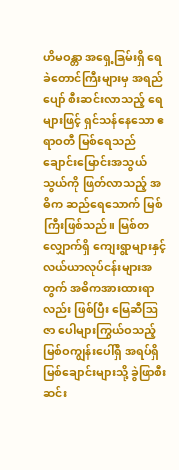ဟိမဝန္တာ ‌အရှေ့ခြမ်းရှိ ရေခဲတောင်ကြီးများမှ အရည်ပျော် စီးဆင်းလာသည့် ရေများဖြင့် ရှင်သန်နေသော ဧရာဝတီ မြစ်ရေသည် ချောင်းမြောင်းအသွယ်သွယ်ကို ဖြတ်လာသည့် အဓိက ဆည်ရေသောက် မြစ်ကြီးဖြစ်သည်။ မြစ်တလျှောက်ရှိ ကျေးရွာများနှင့် လယ်ယာလုပ်ငန်းများအတွက် အဓိကအားထားရာလည်း ဖြစ်ပြီး မြေဆီဩဇာ ပေါများကြွယ်ဝသည့် မြစ်ဝကျွန်းပေါ်ရှိ အရပ်ရှိ မြစ်ချောင်းများသို့ ခွဲဖြာစီးဆင်း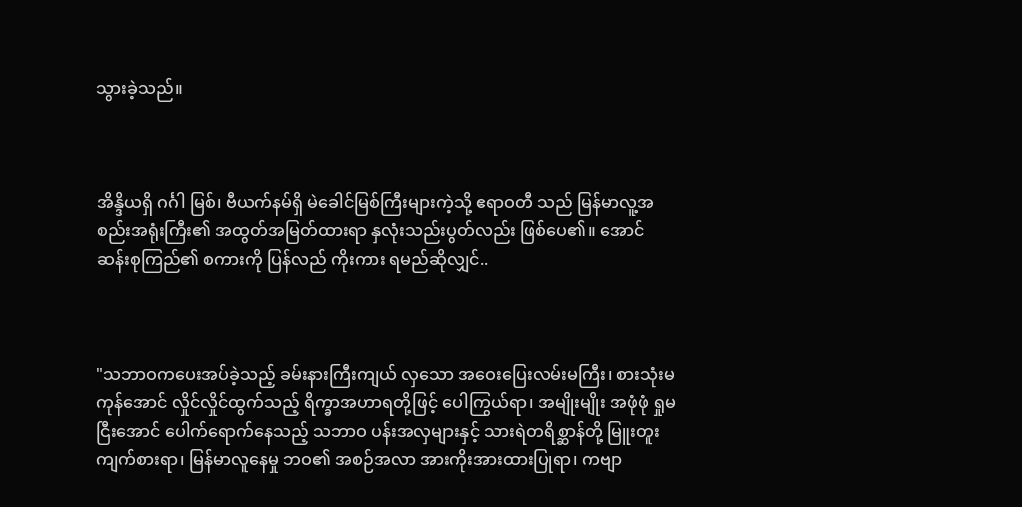သွားခဲ့သည်။



အိန္ဒိယရှိ ဂင်္ဂါ မြစ်၊ ဗီယက်နမ်ရှိ မဲခေါင်မြစ်ကြီးများကဲ့သို့ ဧရာဝတီ သည် မြန်မာလူ့အစည်းအရုံးကြီး၏ အထွတ်အမြတ်ထားရာ နှလုံးသည်းပွတ်လည်း ဖြစ်ပေ၏။ အောင်ဆန်းစုကြည်၏ စကားကို ပြန်လည် ကိုးကား ရမည်ဆိုလျှင်..



"သဘာဝကပေးအပ်ခဲ့သည့် ခမ်းနားကြီးကျယ် လှသော အဝေးပြေးလမ်းမကြီး၊ စားသုံးမကုန်အောင် လှိုင်လှိုင်ထွက်သည့် ရိက္ခာအဟာရတို့ဖြင့် ပေါကြွယ်ရာ၊ အမျိုးမျိုး အဖုံဖုံ ရှုမငြီးအောင် ပေါက်ရောက်နေသည့် သဘာဝ ပန်းအလှများနှင့် သားရဲတရိစ္ဆာန်တို့ မြူးတူးကျက်စားရာ၊ မြန်မာလူ‌နေမှု ဘဝ၏ အစဉ်အလာ အားကိုးအားထားပြုရာ၊ က‌ဗျာ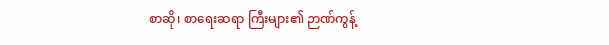စာဆို၊ စာရေးဆရာ ကြီးများ၏ ဉာဏ်ကွန့်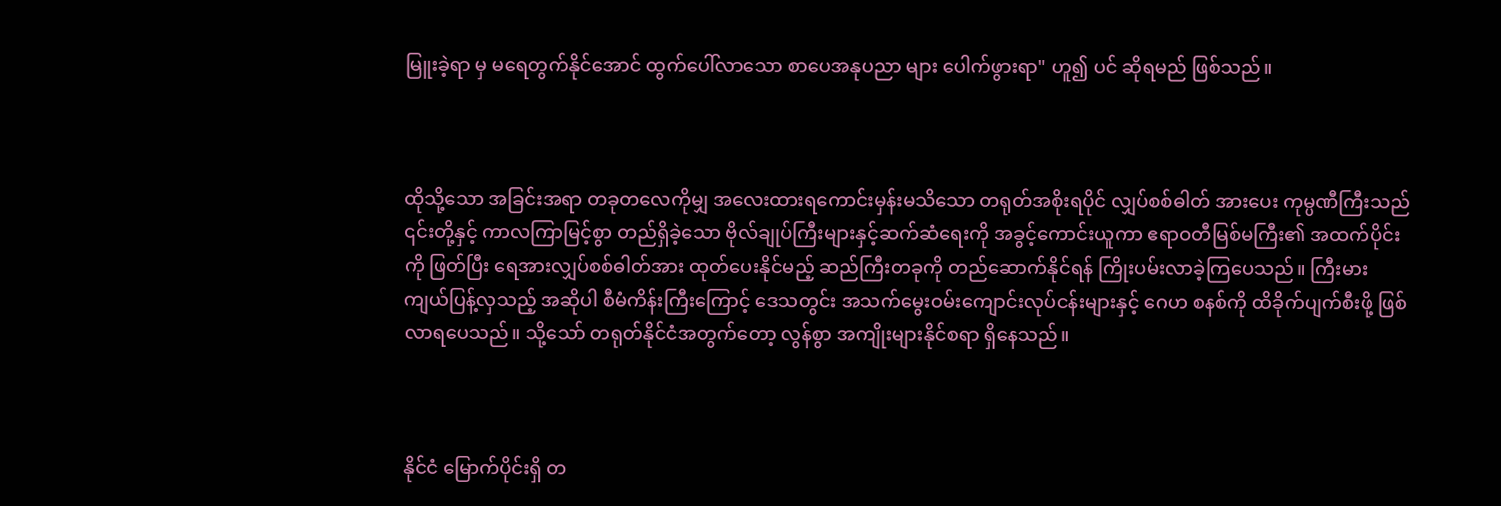မြူးခဲ့ရာ မှ မရေတွက်နိုင်အောင် ထွက်ပေါ်လာသော စာပေအနုပညာ များ ပေါက်ဖွားရာ" ဟူ၍ ပင် ဆိုရမည် ဖြစ်သည်။



ထိုသို့သော အခြင်းအရာ တခုတလေကိုမျှ အလေးထားရကောင်းမှန်းမသိသော တရုတ်အစိုးရပိုင် လျှပ်စစ်ဓါတ် အားပေး ကုမ္ပဏီကြီးသည် ၎င်းတို့နှင့် ကာလကြာမြင့်စွာ တည်ရှိခဲ့သော ဗိုလ်ချုပ်ကြီးများနှင့်ဆက်ဆံရေးကို အခွင့်ကောင်းယူကာ ဧရာဝတီမြစ်မကြီး၏ အထက်ပိုင်းကို ဖြတ်ပြီး ရေအားလျှပ်စစ်ဓါတ်အား ထုတ်ပေးနိုင်မည့် ဆည်ကြီးတခုကို တည်ဆောက်နိုင်ရန် ကြိုးပမ်းလာခဲ့ကြပေသည်။ ကြီးမားကျယ်ပြန့်လှသည့် အဆိုပါ စီမံကိန်းကြီးကြောင့် ဒေသတွင်း အသက်မွေးဝမ်းကျောင်းလုပ်ငန်းများနှင့် ဂေဟ စနစ်ကို ထိခိုက်ပျက်စီးဖို့ ဖြစ်လာရပေသည်။ သို့သော် တရုတ်နိုင်ငံအတွက်တော့ လွန်စွာ အကျိုးများနိုင်စရာ ရှိနေသည်။



နိုင်ငံ မြောက်ပိုင်းရှိ တ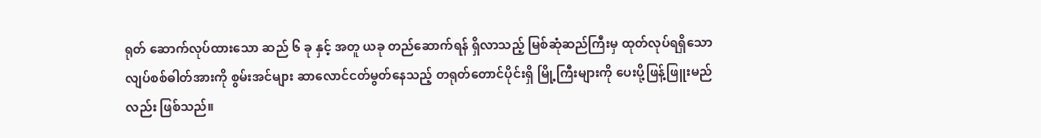ရုတ် ဆောက်လုပ်ထားသော ဆည် ၆ ခု နှင့် အတူ ယခု တည်ဆောက်ရန် ရှိလာသည့် မြစ်ဆုံဆည်ကြီးမှ ထုတ်လုပ်ရရှိသော လျပ်စစ်ဓါတ်အားကို စွမ်းအင်များ ဆာလောင်ငတ်မွတ်နေသည့် တရုတ်တောင်ပိုင်းရှိ မြို့ကြီးများကို ပေးပို့ဖြန့်ဖြူးမည်လည်း ဖြစ်သည်။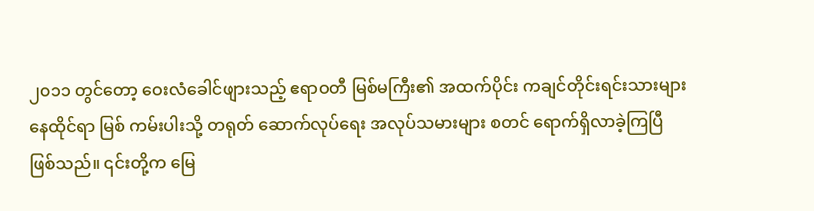၂၀၁၁ တွင်တော့ ဝေးလံခေါင်ဖျားသည့် ဧရာဝတီ မြစ်မကြီး၏ အထက်ပိုင်း ကချင်တိုင်းရင်းသားများ‌ နေထိုင်ရာ မြစ် ကမ်းပါးသို့ တရုတ် ဆောက်လုပ်ရေး အလုပ်သမားများ စတင် ရောက်ရှိလာခဲ့ကြပြီ ဖြစ်သည်။ ၎င်းတို့က မြေ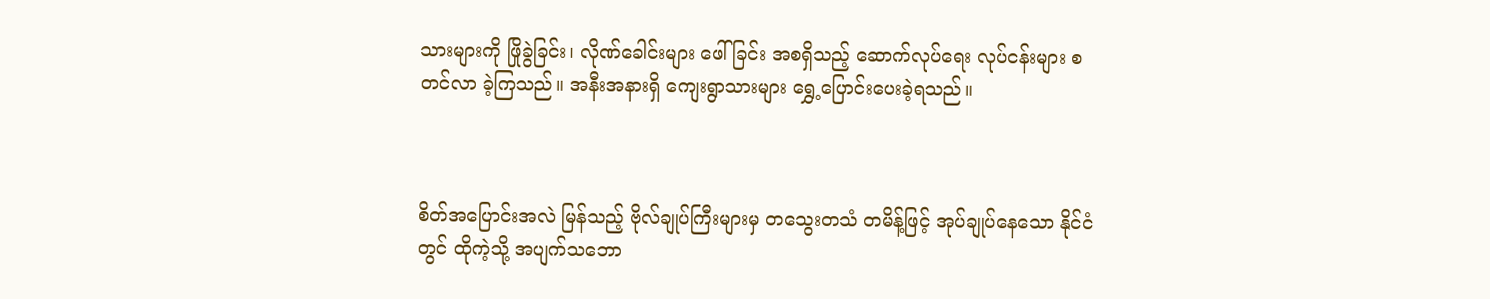သားများကို ဖြိုခွဲခြင်း၊ လိုဏ်ခေါင်းများ ဖေါ်ခြင်း အစရှိသည့် ဆောက်လုပ်ရေး လုပ်ငန်းများ စတင်လာ ခဲ့ကြသည်။ အနီးအနားရှိ ကျေးရွာသားများ ရွှေ့ပြောင်းပေးခဲ့ရသည်။



စိတ်အပြောင်းအလဲ မြန်သည့် ဗိုလ်ချုပ်ကြီးများမှ တသွေးတသံ တမိန့်ဖြင့် အုပ်ချုပ်နေသော နိုင်ငံတွင် ထိုကဲ့သို့ အပျက်သဘော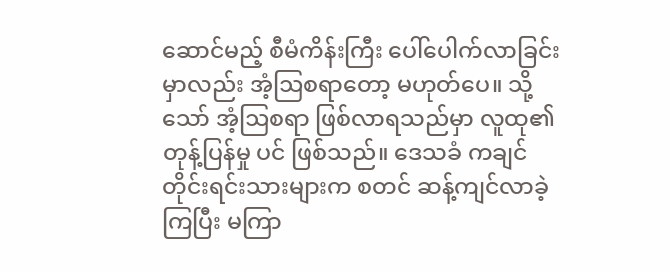ဆောင်မည့် စီမံကိန်းကြီး ပေါ်ပေါက်လာခြင်းမှာလည်း အံ့ဩစရာတော့ မဟုတ်ပေ။ သို့သော် အံ့ဩစရာ ဖြစ်လာရသည်မှာ လူထု၏ တုန့်ပြန်မှု ပင် ဖြစ်သည်။ ဒေသခံ ကချင်တိုင်းရင်းသားများက စတင် ဆန့်ကျင်လာခဲ့ကြပြီး မကြာ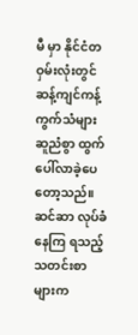မီ မှာ နိုင်ငံတဝှမ်းလုံးတွင် ဆန့်ကျင်ကန့်ကွက်သံများ ဆူညံစွာ ထွက်ပေါ်လာခဲ့ပေတော့သည်။ ဆင်ဆာ လုပ်ခံနေကြ ရသည့် သတင်းစာများက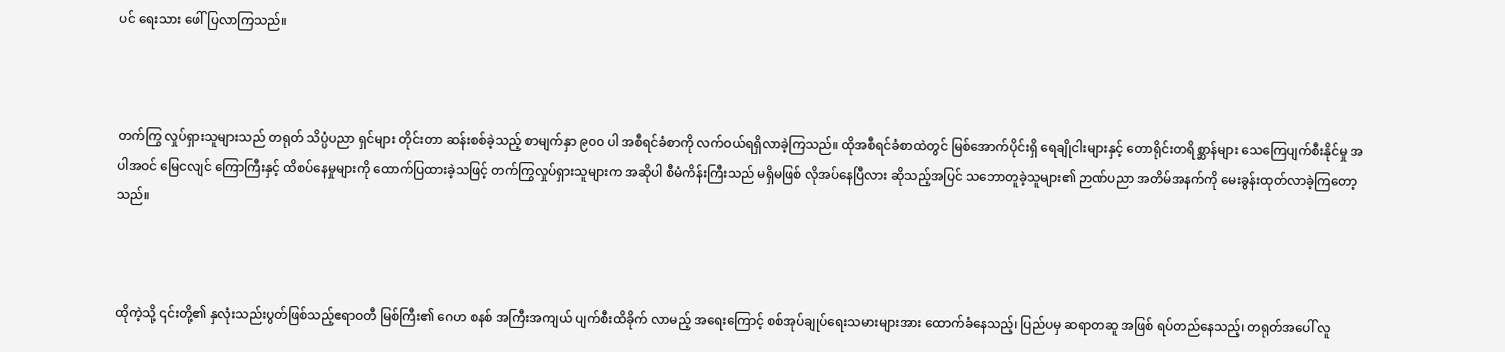ပင် ရေးသား ဖေါ်ပြလာကြသည်။



တက်ကြွ လှုပ်ရှားသူများသည် တရုတ် သိပ္ပံပညာ ရှင်များ တိုင်းတာ ဆန်းစစ်ခဲ့သည့် စာမျက်နှာ ၉၀၀ ပါ အစီရင်ခံစာကို လက်ဝယ်ရရှိလာခဲ့ကြသည်။ ထိုအစီရင်ခံစာထဲတွင် မြစ်အောက်ပိုင်းရှိ ရေချိုငါးများနှင့် တောရိုင်းတရိစ္ဆာန်များ သေ‌ကြေပျက်စီးနိုင်မှု အပါအဝင် မြေငလျင် ကြောကြီးနှင့် ထိစပ်နေမှုများကို ထောက်ပြထားခဲ့သဖြင့် တက်ကြွလှုပ်ရှားသူများက အဆိုပါ စီမံကိန်းကြီးသည် မရှိမဖြစ် လိုအပ်နေပြီလား ဆိုသည့်အပြင် သဘောတူခဲ့သူများ၏ ဉာဏ်ပညာ အတိမ်အနက်ကို မေးခွန်းထုတ်လာခဲ့ကြ‌တော့သည်။



ထိုကဲ့သို့ ၎င်းတို့၏ နှလုံးသည်းပွတ်ဖြစ်သည့်ဧရာဝတီ မြစ်ကြီး၏ ဂေဟ စနစ် အကြီးအကျယ် ပျက်စီးထိခိုက် လာမည့် အရေးကြောင့် စစ်အုပ်ချုပ်ရေးသမားများအား ထောက်ခံနေသည့်၊ ပြည်ပမှ ဆရာတဆူ အဖြစ် ရပ်တည်နေသည့်၊ တရုတ်အပေါ် လူ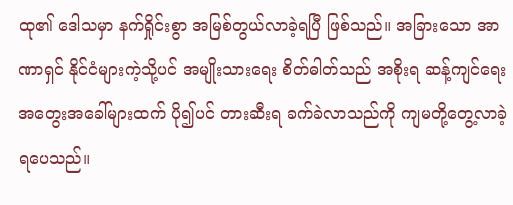ထု၏ ဒေါသမှာ နက်ရှိုင်းစွာ အမြစ်တွယ်လာခဲ့ရပြီ ဖြစ်သည်။ အခြားသော အာဏာရှင် နိုင်ငံများကဲ့သို့ပင် အမျိုးသားရေး စိတ်ဓါတ်သည် အစိုးရ ဆန့်ကျင်ရေး အတွေးအခေါ်များထက် ပို၍ပင် တားဆီးရ ခက်ခဲလာသည်ကို ကျမတို့တွေ့လာခဲ့ရပေသည်။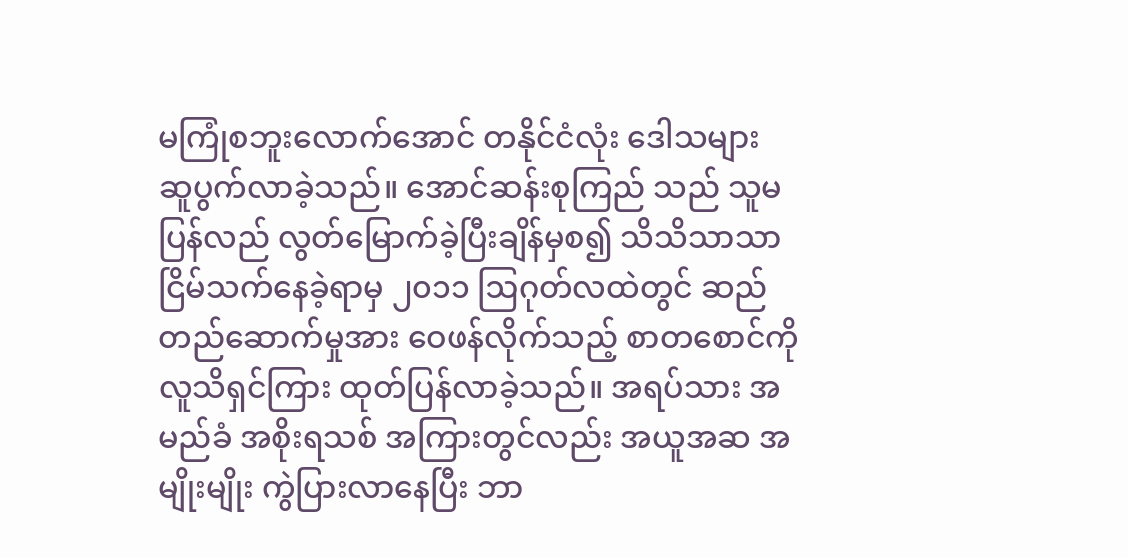မကြုံစဘူးလောက်အောင် တနိုင်ငံလုံး ဒေါသများ ဆူပွက်လာခဲ့သည်။ အောင်ဆန်းစုကြည် သည် သူမ ပြန်လည် လွတ်မြောက်ခဲ့ပြီးချိန်မှစ၍ သိသိသာသာ ငြိမ်သက်နေခဲ့ရာမှ ၂၀၁၁ ဩဂုတ်လထဲတွင် ဆည်တည်ဆောက်မှုအား ဝေဖန်လိုက်သည့် စာတစောင်ကို လူသိရှင်ကြား ထုတ်ပြန်လာခဲ့သည်။ အရပ်သား အမည်ခံ အစိုးရသစ် အကြားတွင်လည်း အယူအဆ အမျိုးမျိုး ကွဲပြားလာနေပြီး ဘာ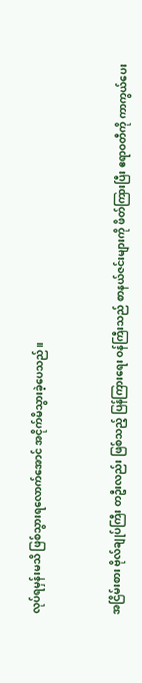လုပ်ရမှန်းမသိ ဖြစ်သွားရလောက်အောင် အငိုက်မိသွားခဲ့ပေသည်။



အငြိမ်းစား ဗိုလ်ချုပ်ကြီး တဦးလည်း ဖြစ်သည့် ပြန်ကြားရေး ဝန်ကြီးသည် စာနယ်ဇင်းများကို ဖိတ်ကြားပြီး ဧရာဝတီကို ကာကွယ်ပေး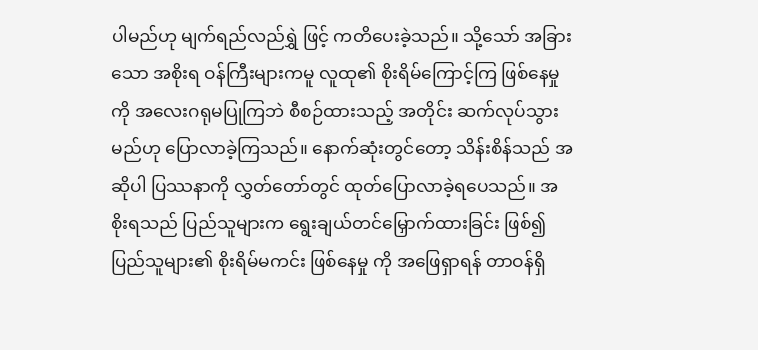ပါမည်ဟု မျက်ရည်လည်ရွှဲ ဖြင့် ကတိပေးခဲ့သည်။ သို့သော် အခြားသော အစိုးရ ဝန်ကြီးများကမူ လူထု၏ စိုးရိမ်ကြောင့်ကြ ဖြစ်နေမှုကို အလေးဂရုမပြုကြဘဲ စီစဉ်ထားသည့် အတိုင်း ဆက်လုပ်သွားမည်ဟု ပြောလာခဲ့ကြသည်။ နောက်ဆုံးတွင်တော့ သိန်းစိန်သည် အဆိုပါ ပြဿနာကို လွှတ်တော်တွင် ထုတ်ပြောလာခဲ့ရပေသည်။ အစိုးရသည် ပြည်သူများက ရွေးချယ်တင်မြှောက်ထားခြင်း ဖြစ်၍ ပြည်သူများ၏ စိုးရိမ်မကင်း ဖြစ်နေမှု ကို အဖြေရှာရန် တာဝန်ရှိ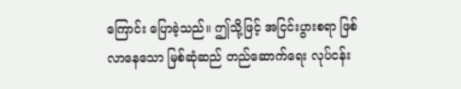ကြောင်း ပြောခဲ့သည်။ ဤသို့ဖြင့် အငြင်းပွားစရာ ဖြစ်လာနေသော မြစ်ဆုံဆည် တည်ဆောက်ရေး လုပ်ငန်း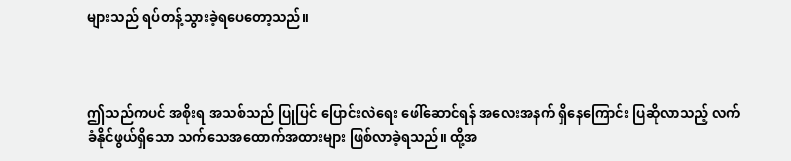များသည် ရပ်တန့်သွားခဲ့ရပေတော့သည်။



ဤသည်ကပင် အစိုးရ အသစ်သည် ပြုပြင် ပြောင်းလဲရေး ဖေါ်ဆောင်ရန် အလေးအနက် ရှိနေကြောင်း ပြဆိုလာသည့် လက်ခံနိုင်ဖွယ်ရှိသော သက်သေအထောက်အထားများ ဖြစ်လာခဲ့ရသည်။ ထို့အ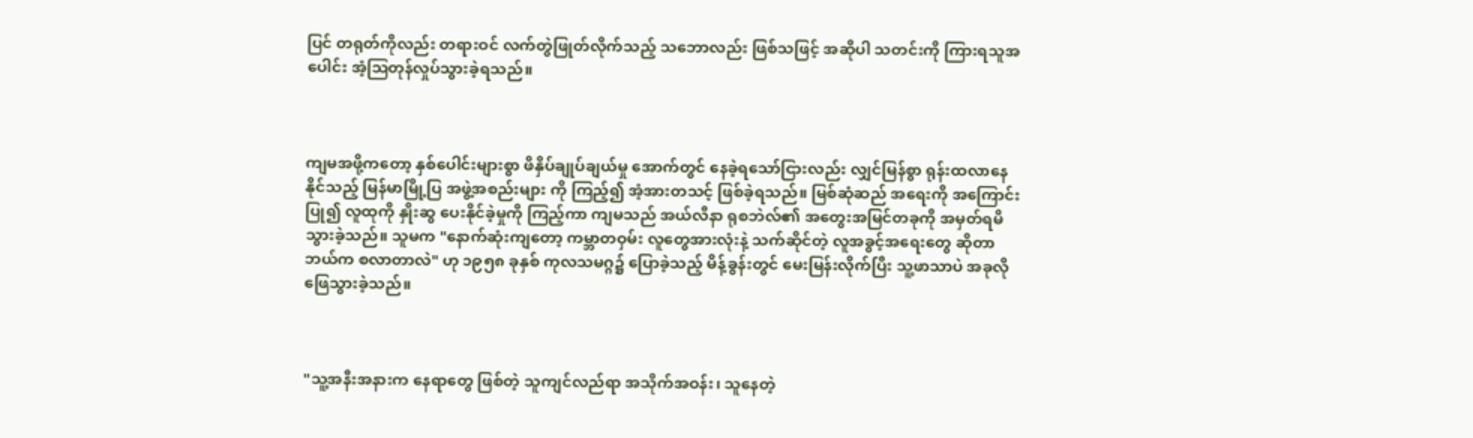ပြင် တရုတ်ကိုလည်း တရားဝင် လက်တွဲဖြုတ်လိုက်သည့် သဘောလည်း ဖြစ်သဖြင့် အဆိုပါ သတင်းကို ကြားရသူအပေါင်း အံ့ဩတုန်လှုပ်သွားခဲ့ရသည်။



ကျမအဖို့ကတော့ နှစ်ပေါင်းများစွာ ဖိနှိပ်ချုပ်ချယ်မှု အောက်တွင် နေခဲ့ရသော်ငြားလည်း လျှင်မြန်စွာ ရုန်းထလာနေနိုင်သည့် မြန်မာမြို့ပြ အဖွဲ့အစည်းများ ကို ကြည့်၍ အံ့အားတသင့် ဖြစ်ခဲ့ရသည်။ မြစ်ဆုံဆည် အရေးကို အကြောင်းပြု၍ လူထုကို နှိုးဆွ ပေးနိုင်ခဲ့မှုကို ကြည့်ကာ ကျမသည် အယ်လီနာ ရုစဘဲလ်၏ အတွေးအမြင်တခုကို အမှတ်ရမိသွားခဲ့သည်။ သူမက "နောက်ဆုံးကျတော့ ကမ္ဘာတဝှမ်း လူတွေအားလုံးနဲ့ သက်ဆိုင်တဲ့ လူအခွင့်အရေးတွေ ဆိုတာ ဘယ်က စလာတာလဲ" ဟု ၁၉၅၈ ခုနှစ် ကုလသမဂ္ဂ၌ ပြောခဲ့သည့် မိန့်ခွန်းတွင် မေးမြန်းလိုက်ပြီး သူ့ဖာသာပဲ အခုလို ဖြေသွားခဲ့သည်။



"သူ့အနီးအနားက နေရာတွေ ဖြစ်တဲ့ သူကျင်လည်ရာ အသိုက်အဝန်း၊ သူနေတဲ့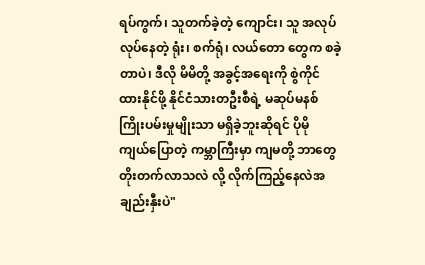ရပ်ကွက်၊ သူတက်ခဲ့တဲ့ ကျောင်း၊ သူ အလုပ်လုပ်နေတဲ့ ရုံး၊ စက်ရုံ၊ လယ်တော တွေက စခဲ့တာပဲ၊ ဒီလို မိမိတို့ အခွင့်အရေးကို စွဲကိုင်ထားနိုင်ဖို့ နိုင်ငံသားတဦးစီရဲ့ မဆုပ်မနစ် ကြိုးပမ်းမှုမျိုးသာ မရှိခဲ့ဘူးဆိုရင် ပိုမို ကျယ်ပြောတဲ့ ကမ္ဘာကြီးမှာ ကျမတို့ ဘာတွေ တိုးတက်လာသလဲ လို့ လိုက်ကြည့်နေလဲအချည်းနှီးပဲ"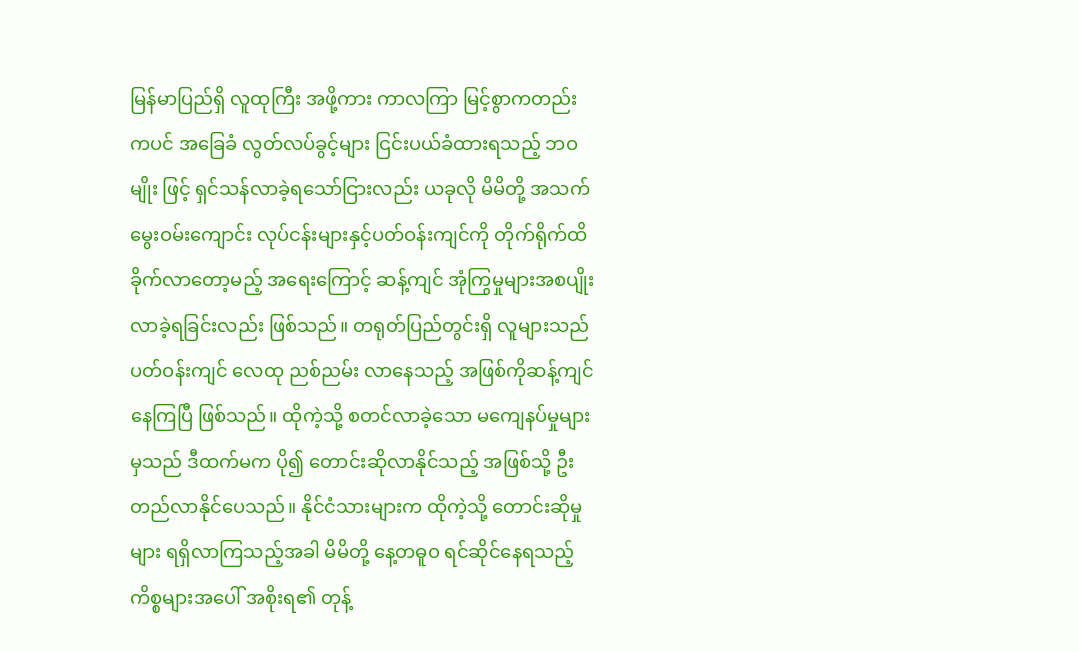မြန်မာပြည်ရှိ လူထုကြီး အဖို့ကား ကာလကြာ မြင့်စွာကတည်းကပင် အခြေခံ လွတ်လပ်ခွင့်များ ငြင်းပယ်ခံထားရသည့် ဘဝမျိုး ဖြင့် ရှင်သန်လာခဲ့ရသော်ငြားလည်း ယခုလို မိမိတို့ အသက်မွေးဝမ်းကျောင်း လုပ်ငန်းများနှင့်ပတ်ဝန်းကျင်ကို တိုက်ရိုက်ထိခိုက်လာတော့မည့် အရေးကြောင့် ဆန့်ကျင် အုံကြွမှုများအစပျိုးလာခဲ့ရခြင်းလည်း ဖြစ်သည်။ တရုတ်ပြည်တွင်းရှိ လူများသည် ပတ်ဝန်းကျင် လေထု ညစ်ညမ်း လာနေသည့် အဖြစ်ကိုဆန့်ကျင်နေကြပြီ ဖြစ်သည်။ ထိုကဲ့သို့ စတင်လာခဲ့သော မကျေနပ်မှုများမှသည် ဒီထက်မက ပို၍ တောင်းဆိုလာနိုင်သည့် အဖြစ်သို့ ဦးတည်လာနိုင်ပေသည်။ နိုင်ငံသားများက ထိုကဲ့သို့ တောင်းဆိုမှုများ ရရှိလာကြသည့်အခါ မိမိတို့ နေ့တဓူဝ ရင်ဆိုင်နေရသည့် ကိစ္စများအပေါ် အစိုးရ၏ တုန့်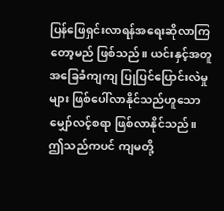ပြန်ဖြေရှင်းလာရန်အရေးဆိုလာကြတော့မည် ဖြစ်သည်။ ယင်းနှင့်အတူ အခြေခံကျကျ ပြုပြင်ပြောင်းလဲမှုများ ဖြစ်ပေါ်လာနိုင်သည်ဟူသော မျှော်လင့်စရာ ဖြစ်လာနိုင်သည်။ ဤသည်ကပင် ကျမတို့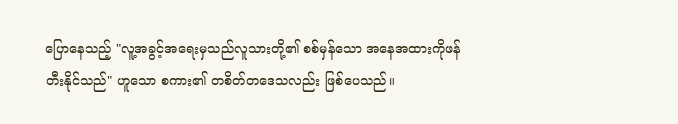ပြောနေသည့် "လူ့အခွင့်အရေးမှသည်လူသားတို့၏ စစ်မှန်သော အနေအထားကိုဖန်တီးနိုင်သည်" ဟူသော စကား၏ တစိတ်တဒေသလည်း ဖြစ်ပေသည်။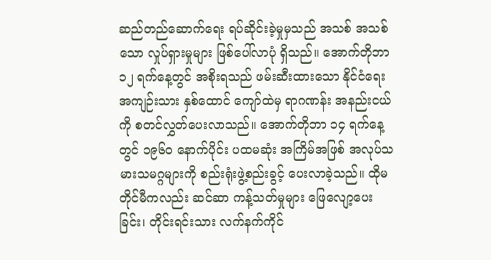ဆည်တည်ဆောက်ရေး ရပ်ဆိုင်းခဲ့မှုမှသည် အသစ် အသစ်သော လှုပ်ရှားမှုများ ဖြစ်ပေါ်လာပုံ ရှိသည်။ အောက်တိုဘာ ၁၂ ရက်နေ့တွင် အစိုးရသည် ဖမ်းဆီးထားသော နိုင်ငံရေး အကျဉ်းသား နှစ်ထောင် ကျော်ထဲမှ ရာဂဏန်း အနည်းငယ်ကို စတင်လွှတ်ပေးလာသည်။ အောက်တိုဘာ ၁၄ ရက်နေ့တွင် ၁၉၆၀ နောက်ပိုင်း ပထမဆုံး အကြိမ်အဖြစ် အလုပ်သမားသမဂ္ဂများကို စည်းရုံးဖွဲ့စည်းခွင့် ပေးလာခဲ့သည်။ ထိုမတိုင်မီကလည်း ဆင်ဆာ ကန့်သတ်မှုများ ဖြေလျော့ပေးခြင်း၊ တိုင်းရင်းသား လက်နက်ကိုင်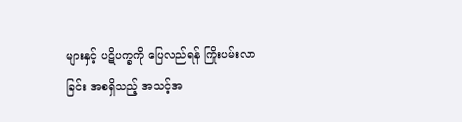များနှင့် ပဋိပက္ခကို ပြေလည်ရန် ကြိုးပမ်းလာခြင်း အစရှိသည့် အသင့်အ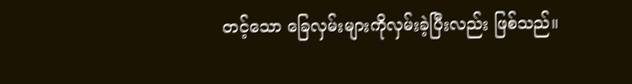တင့်သော ခြေလှမ်းများကိုလှမ်းခဲ့ပြီးလည်း ဖြစ်သည်။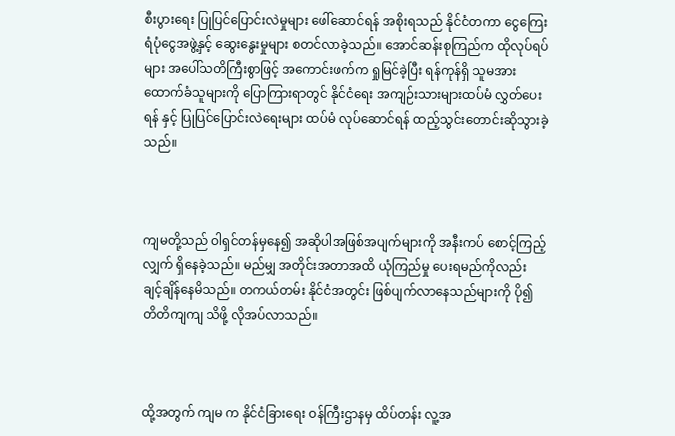စီးပွားရေး ပြုပြင်ပြောင်းလဲမှုများ ဖေါ်ဆောင်ရန် အစိုးရသည် နိုင်ငံတကာ ငွေကြေးရံပုံငွေအဖွဲ့နှင့် ဆွေးနွေးမှုများ စတင်လာခဲ့သည်။ အောင်ဆန်းစုကြည်က ထိုလုပ်ရပ်များ အပေါ်သတိကြီးစွာဖြင့် အကောင်းဖက်က ရှုမြင်ခဲ့ပြီး ရန်ကုန်ရှိ သူမအား ထောက်ခံသူများကို ပြောကြားရာတွင် နိုင်ငံရေး အကျဉ်းသားများထပ်မံ လွှတ်ပေးရန် နှင့် ပြုပြင်ပြောင်းလဲရေးများ ထပ်မံ လုပ်ဆောင်ရန် ထည့်သွင်းတောင်းဆိုသွားခဲ့သည်။



ကျမတို့သည် ဝါရှင်တန်မှနေ၍ အဆိုပါအဖြစ်အပျက်များကို အနီးကပ် စောင့်ကြည့်လျှက် ရှိနေခဲ့သည်။ မည်မျှ အတိုင်းအတာအထိ ယုံကြည်မှု ပေးရမည်ကိုလည်း ချင့်ချိန်နေမိသည်။ တကယ်တမ်း နိုင်ငံအတွင်း ဖြစ်ပျက်လာနေသည်များကို ပို၍ တိတိကျကျ သိဖို့ လိုအပ်လာသည်။



ထို့အတွက် ကျမ က နိုင်ငံခြားရေး ဝန်ကြီးဌာနမှ ထိပ်တန်း လူ့အ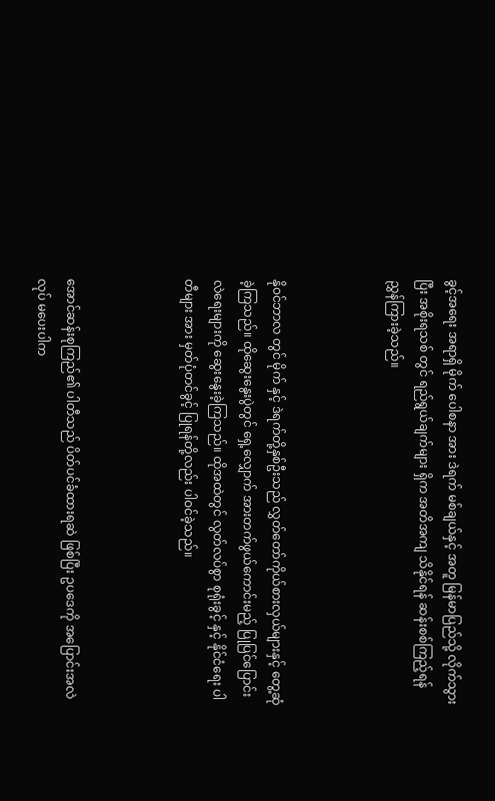ခွင့်အရေး အရာရှိ မိုက် ပေါစနာ အား ဒဲရက် မစ်ချယ်နှင့် အတူ မြန်မာပြည်သို့ လိုက်သွားပြီး အစိုးရသစ် တွင် ရည်ရွယ်ချက်များ ရှိက အတိအကျ သိနိုင်ရန် ဆန်းစစ်ကြည့်ရန် ညွှန်ကြားခဲ့သည်။



နိုဝင်ဘာလ တွင် မိုက် နှင့် ဒဲရက်တို့နှစ်ဦးသည် လွှတ်တော်ကိုယ်စားလှယ်များနှင့် တွေ့ဆုံခဲ့ကြသည်။ ထိုဆွေးနွေးပွဲတွင် ရှေ့လျှောက် အားတက်ဖွယ်ကောင်းမည့် ပြုပြင်ပြောင်းလဲရေးများကို ဆွေးနွေးခဲ့ကြသည်။ ထိုအထဲတွင် လွတ်လပ်စွာ စုရုံးခွင့် နှင့် နိုင်ငံရေး ပါတီများ အား မှတ်ပုံတင်ခွင့် ပြုရန်တို့လည်း ပါဝင်ခဲ့သည်။



အောင်ဆန်းစုကြည်၏ ပါတီသည် ပိတ်ပင်ခံထားရဆဲ ဖြစ်ပြီး ဥပဒေကို အပြောင်းအလဲလုပ် မပေးပါက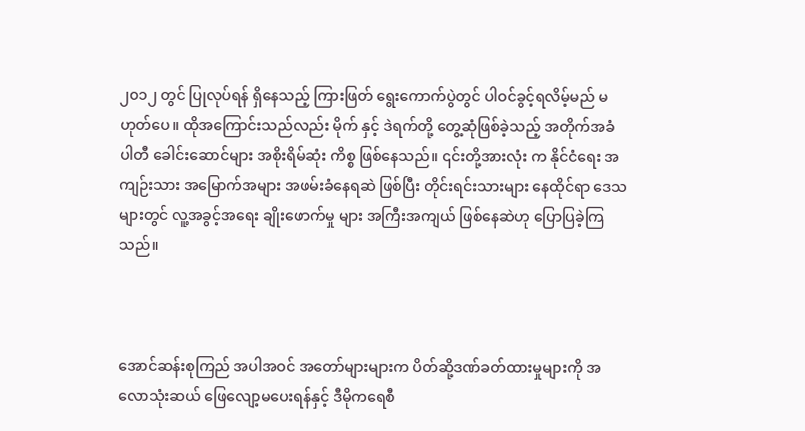၂၀၁၂ တွင် ပြုလုပ်ရန် ရှိနေသည့် ကြားဖြတ် ရွေးကောက်ပွဲတွင် ပါဝင်ခွင့်ရလိမ့်မည် မဟုတ်ပေ။ ထိုအကြောင်းသည်လည်း မိုက် နှင့် ဒဲရက်တို့ တွေ့ဆုံဖြစ်ခဲ့သည့် အတိုက်အခံ ပါတီ ခေါင်းဆောင်များ အစိုးရိမ်ဆုံး ကိစ္စ ဖြစ်နေသည်။ ၎င်းတို့အားလုံး က နိုင်ငံရေး အကျဉ်းသား အမြောက်အများ အဖမ်းခံနေရဆဲ ဖြစ်ပြီး တိုင်းရင်းသားများ နေထိုင်ရာ ဒေသများတွင် လူ့အခွင့်အရေး ချိုးဖောက်မှု များ အကြီးအကျယ် ဖြစ်နေဆဲဟု ပြောပြခဲ့ကြသည်။



အောင်ဆန်းစုကြည် အပါအဝင် အတော်များများက ပိတ်ဆို့ဒဏ်ခတ်ထားမှုများကို အလောသုံးဆယ် ဖြေလျော့မပေးရန်နှင့် ဒီမိုကရေစီ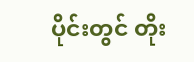ပိုင်းတွင် တိုး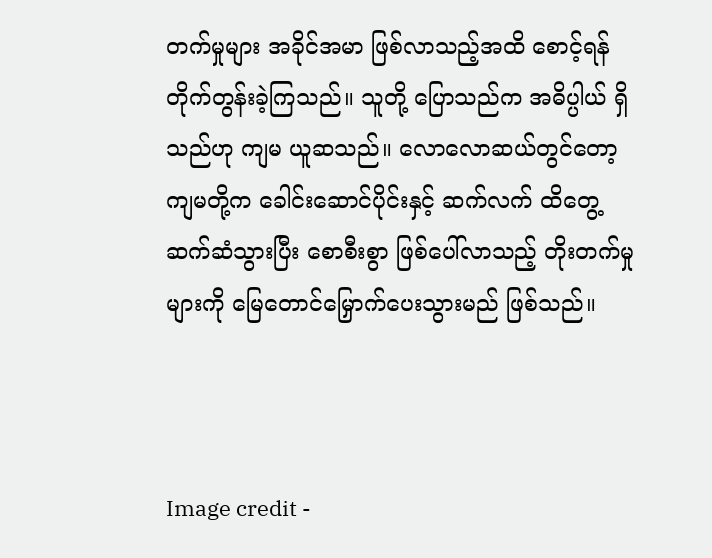တက်မှုများ အခိုင်အမာ ဖြစ်လာသည့်အထိ စောင့်ရန် တိုက်တွန်းခဲ့ကြသည်။ သူတို့ ပြောသည်က အဓိပ္ပါယ် ရှိသည်ဟု ကျမ ယူဆသည်။ လောလောဆယ်တွင်တော့ ကျမတို့က ခေါင်းဆောင်ပိုင်းနှင့် ဆက်လက် ထိတွေ့ ဆက်ဆံသွားပြီး စောစီးစွာ ဖြစ်ပေါ်လာသည့် တိုးတက်မှုများကို မြေတောင်မြှောက်ပေးသွားမည် ဖြစ်သည်။



Image credit -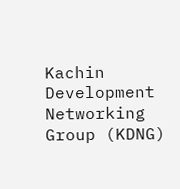Kachin Development Networking Group (KDNG)